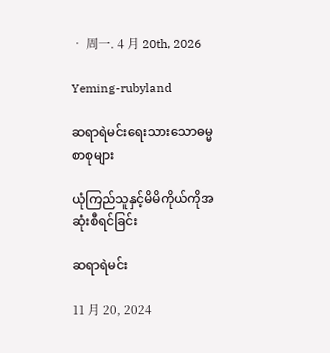• 周一. 4 月 20th, 2026

Yeming-rubyland

ဆရာရဲမင်းရေးသားသောဓမ္မစာစုများ

ယုံကြည်သူနှင့်မိမိကိုယ်ကိုအဆုံးစီရင်ခြင်း

ဆရာရဲမင်း

11 月 20, 2024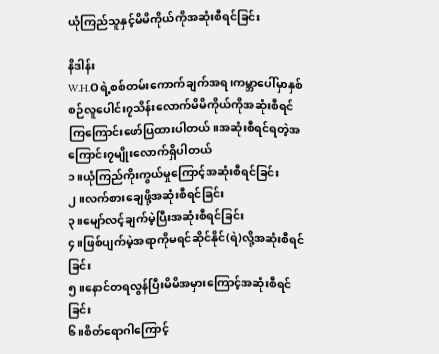ယုံကြည်သူနှင့်မိမိကိုယ်ကိုအဆုံးစီရင်ခြင်း

နိဒါန်း
W.H.Oရဲ့စစ်တမ်းကောက်ချက်အရ၊ကမ္ဘာ‌ပေါ်မှာနှစ်စဉ်လူပေါင်း၇သိန်းလောက်မိမိကိုယ်ကိုအဆုံးစီရင်ကြကြောင်းဖော်ပြထားပါတယ်။အဆုံးစီရင်ရတဲ့အကြောင်း၇မျိုးလောက်ရှိပါတယ်
၁။ယုံကြည်ကိုးကွယ်မှုကြောင့်အဆုံးစီရင်ခြင်း
၂။လက်စားချေဖို့အဆုံးစီရင်ခြင်း
၃။မျော်လင့်ချက်မဲ့ပြီးအဆုံးစီရင်ခြင်း
၄။ဖြစ်ပျက်မဲ့အရာကိုမရင်ဆိုင်နိုင်(ရဲ)လို့အဆုံးစီရင်ခြင်း
၅။နောင်တရလွန်ပြီးမိမိအမှားကြောင့်အဆုံးစီရင်ခြင်း
၆။စိတ်ရောဂါကြောင့်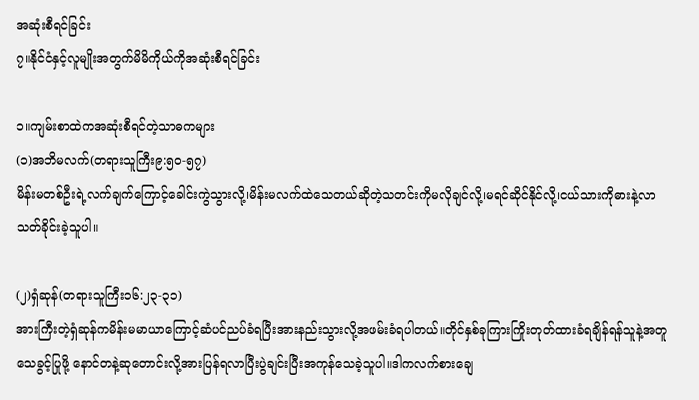အဆုံးစီရင်ခြင်း
၇။နိုင်ငံနှင့်လူမျိုးအတွက်မိမိကိုယ်ကိုအဆုံးစီရင်ခြင်း

၁။ကျမ်းစာထဲကအဆုံးစီရင်တဲ့သာဓကများ
(၁)အဘိမလက်(တရားသူကြီး၉:၅၀-၅၇)
မိန်းမတစ်ဦးရဲ့လက်ချက်ကြောင့်ခေါင်းကွဲသွားလို့၊မိန်းမလက်ထဲသေတယ်ဆိုတဲ့သတင်းကိုမလိုချင်လို့၊မရင်ဆိုင်နိုင်လို့၊ငယ်သားကိုဓားနဲ့လာသတ်ခိုင်းခဲ့သူပါ။

(၂)ရှံဆုန်(တရားသူကြီး၁၆:၂၃-၃၁)
အားကြီးတဲ့ရှံဆုန်ကမိန်းမမာယာကြောင့်ဆံပင်ညပ်ခံရပြီးအားနည်းသွားလို့အဖမ်းခံရပါတယ်။တိုင်နှစ်ခုကြားကြိုးတုတ်ထားခံရချိန်ရန်သူနဲ့အတူသေခွင့်ပြုဖို့ နောင်တနဲ့ဆုတောင်းလို့အားပြန်ရလာပြီးပွဲချင်းပြီးအကုန်သေခဲ့သူပါ။ဒါကလက်စားချေ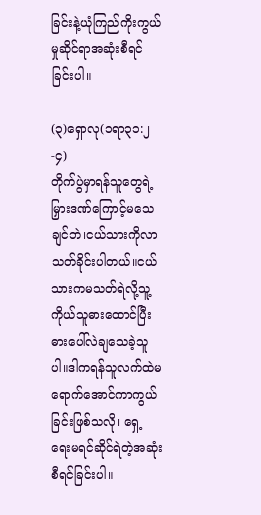ခြင်းနဲ့ယုံကြည်ကိုးကွယ်မှုဆိုင်ရာအဆုံးစီရင်ခြင်းပါ။

(၃)ရှောလု(၁ရာ၃၁:၂-၄)
တိုက်ပွဲမှာရန်သူတွေရဲ့မြှားဒဏ်ကြောင့်မသေချင်ဘဲ၊ငယ်သားကိုလာသတ်ခိုင်းပါတယ်။ငယ်သားကမသတ်ရဲလို့သူ့ကိုယ်သူဓားထောင်ပြီးဓားပေါ်လဲချသေခဲ့သူပါ။ဒါကရန်သူလက်ထဲမရောက်အောင်ကာကွယ်ခြင်းဖြစ်သလို၊ ရှေ့ ရေးမရင်ဆိုင်ရဲတဲ့အဆုံးစီရင်ခြင်းပါ။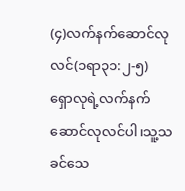(၄)လက်နက်ဆောင်လုလင်(၁ရာ၃၁:၂-၅)
ရှောလုရဲ့လက်နက်ဆောင်လုလင်ပါ၊သူ့သခင်သေ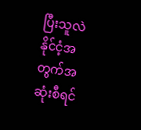ပြီးသူလဲနိုင်ငံ့အတွက်အဆုံးစီရင်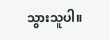သွားသူပါ။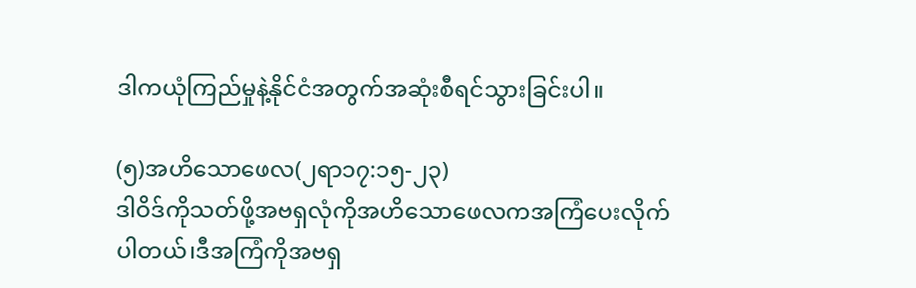ဒါကယုံကြည်မှုနဲ့နိုင်ငံအတွက်အဆုံးစီရင်သွားခြင်းပါ။

(၅)အဟိသောဖေလ(၂ရာ၁၇:၁၅-၂၃)
ဒါဝိဒ်ကိုသတ်ဖို့အဗရှလုံကိုအဟိ‌သောဖေလကအကြံပေးလိုက်ပါတယ်၊ဒီအကြံကိုအဗရှ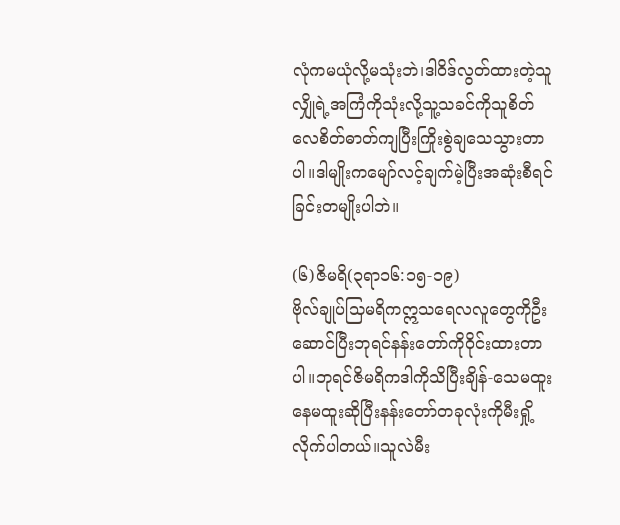လုံကမယုံလို့မသုံးဘဲ၊ဒါဝိဒ်လွတ်ထားတဲ့သူလျှိုရဲ့အကြံကိုသုံးလို့သူ့သခင်ကိုသူစိတ်လေစိတ်ဓာတ်ကျပြီးကြိုးစွဲချသေသွားတာပါ။ဒါမျိုးကမျော်လင့်ချက်မဲ့ပြီးအဆုံးစီရင်ခြင်းတမျိုးပါဘဲ။

(၆)ဇိမရိ(၃ရာ၁၆:၁၅-၁၉)
ဗိုလ်ချုပ်သြမရိကဣသရေလလူတွေကိုဦးဆောင်ပြီးဘုရင်နန်းတော်ကိုဝိုင်းထားတာပါ။ဘုရင်ဇိမရိကဒါကိုသိပြီးချိန်-သေမထူးနေမထူးဆိုပြီးနန်းတော်တခုလုံးကိုမီးရှို့လိုက်ပါတယ်။သူလဲမီး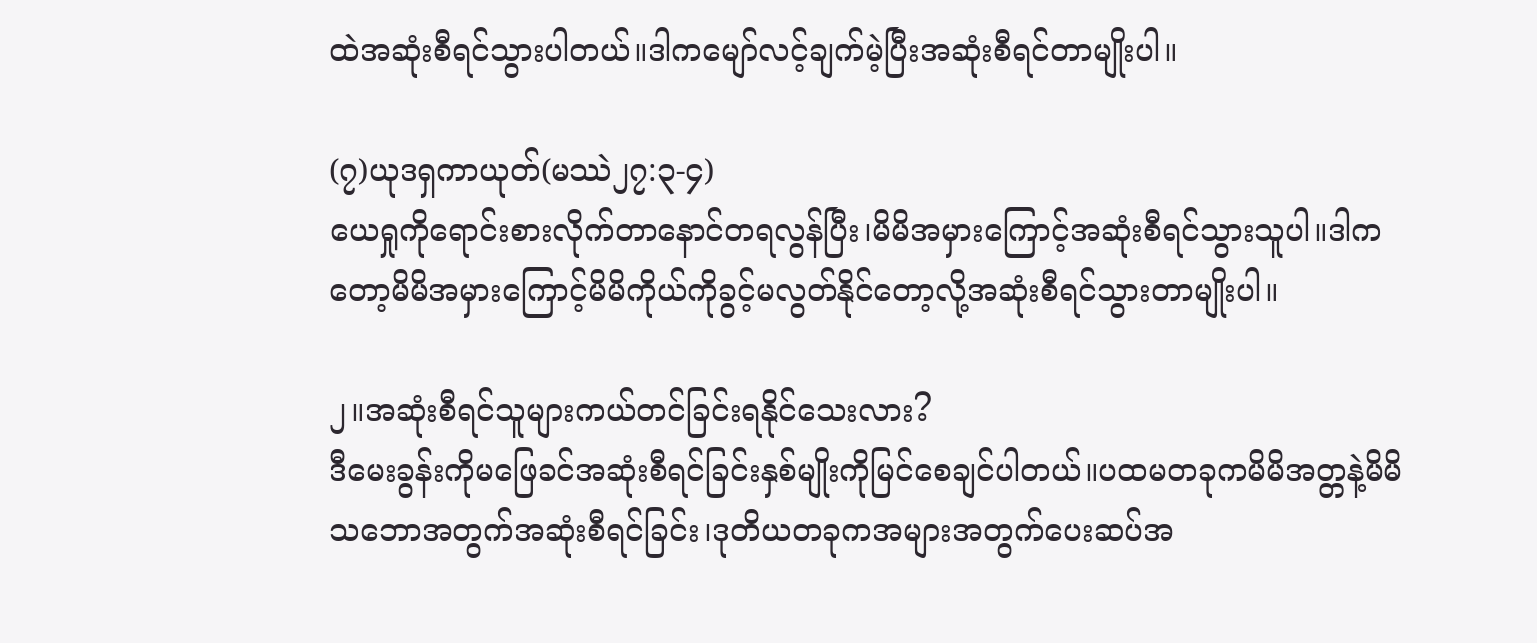ထဲအဆုံးစီရင်သွားပါတယ်။ဒါကမျော်လင့်ချက်မဲ့ပြီးအဆုံးစီရင်တာမျိုးပါ။

(၇)ယုဒရှကာယုတ်(မဿဲ၂၇:၃-၄)
ယေရှုကိုရောင်းစားလိုက်တာနောင်တရလွန်ပြီး၊မိမိအမှားကြောင့်အဆုံးစီရင်သွားသူပါ။ဒါကတော့မိမိအမှားကြောင့်မိမိကိုယ်ကိုခွင့်မလွတ်နိုင်တော့လို့အဆုံးစီရင်သွားတာမျိုးပါ။

၂။အဆုံးစီရင်သူများကယ်တင်ခြင်းရနိုင်သေးလား?
ဒီမေးခွန်းကိုမဖြေခင်အဆုံးစီရင်ခြင်းနှစ်မျိုးကိုမြင်စေချင်ပါတယ်။ပထမတခုကမိမိအတ္တနဲ့မိမိသ‌ဘောအတွက်အဆုံးစီရင်ခြင်း၊ဒုတိယတခုကအများအတွက်‌ပေးဆပ်အ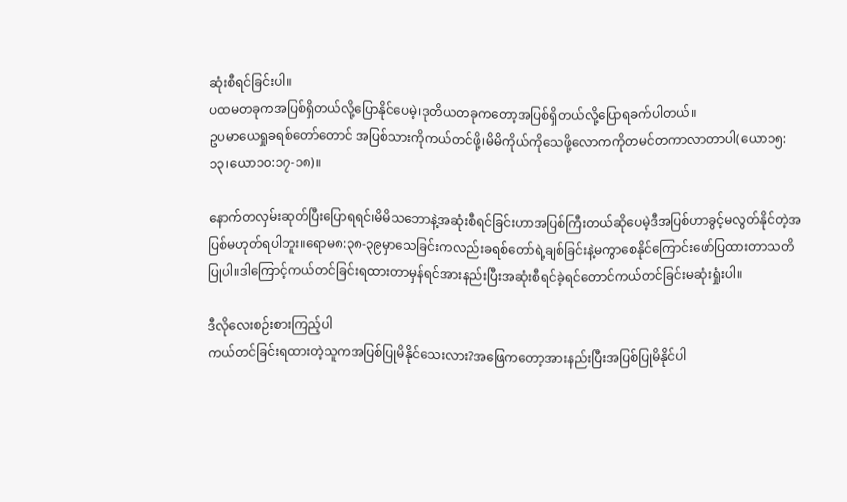ဆုံးစီရင်ခြင်းပါ။
ပထမတခုကအပြစ်ရှိတယ်လို့ပြောနိုင်ပေမဲ့၊ဒုတိယတခုကတော့အပြစ်ရှိတယ်လို့ပြောရခက်ပါတယ်။
ဥပမာယေရှုခရစ်တော်တောင် အပြစ်သားကိုကယ်တင်ဖို့၊မိမိကိုယ်ကိုသေဖို့လောကကိုတမင်တကာလာတာပါ(ယော၁၅:၁၃၊ယော၁၀:၁၇-၁၈)။

နောက်တလှမ်းဆုတ်ပြီးပြောရရင်၊မိမိသဘောနဲ့အဆုံးစီရင်ခြင်းဟာအပြစ်ကြီးတယ်ဆိုပေမဲ့ဒီအပြစ်ဟာခွင့်မလွတ်နိုင်တဲ့အပြစ်မဟုတ်ရပါဘူး။ရောမ၈:၃၈-၃၉မှာသေခြင်းကလည်းခရစ်တော်ရဲ့ချစ်ခြင်းနဲ့မကွာစေနိုင်ကြောင်းဖော်ပြထားတာသတိပြုပါ။ဒါကြောင့်ကယ်တင်ခြင်းရထားတာမှန်ရင်အားနည်းပြီးအဆုံးစီရင်ခဲ့ရင်တောင်ကယ်တင်ခြင်းမဆုံးရှုံးပါ။

ဒီလိုလေးစဉ်းစားကြည့်ပါ
ကယ်တင်ခြင်းရထားတဲ့သူကအပြစ်ပြုမိနိုင်သေးလား?အဖြေကတော့အားနည်းပြီးအပြစ်ပြုမိနိုင်ပါ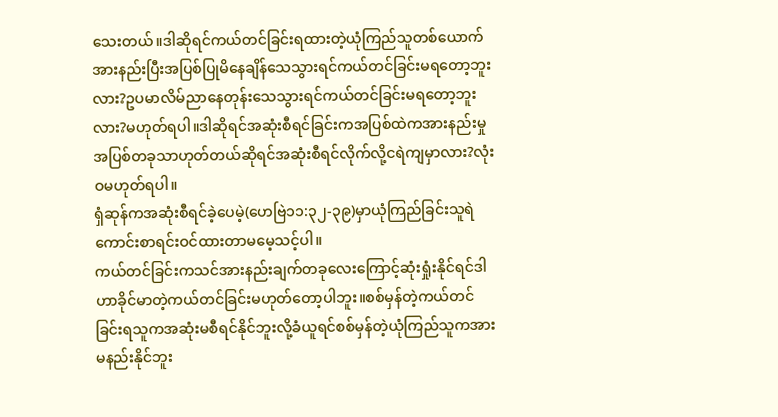သေးတယ်။ဒါဆိုရင်ကယ်တင်ခြင်းရထားတဲ့ယုံကြည်သူတစ်ယောက်အားနည်းပြီးအပြစ်ပြုမိနေချိန်သေသွားရင်ကယ်တင်ခြင်းမရတော့ဘူးလား?ဥပမာလိမ်ညာနေတုန်းသေသွားရင်ကယ်တင်ခြင်းမရတော့ဘူးလား?မဟုတ်ရပါ။ဒါဆိုရင်အဆုံးစီရင်ခြင်းကအပြစ်ထဲကအားနည်းမှုအပြစ်တခုသာဟုတ်တယ်ဆိုရင်အဆုံးစီရင်လိုက်လို့ငရဲကျမှာလား?လုံးဝမဟုတ်ရပါ။
ရှံဆုန်ကအဆုံးစီရင်ခဲ့ပေမဲ့(ဟေဗြဲ၁၁:၃၂-၃၉)မှာယုံကြည်ခြင်းသူရဲကောင်းစာရင်းဝင်ထားတာမမေ့သင့်ပါ။
ကယ်တင်ခြင်းကသင်အားနည်းချက်တခုလေးကြောင့်ဆုံးရှုံးနိုင်ရင်ဒါဟာခိုင်မာတဲ့ကယ်တင်ခြင်းမဟုတ်တော့ပါဘူး။စစ်မှန်တဲ့ကယ်တင်ခြင်းရသူကအဆုံးမစီရင်နိုင်ဘူးလို့ခံယူရင်စစ်မှန်တဲ့ယုံကြည်သူကအားမနည်းနိုင်ဘူး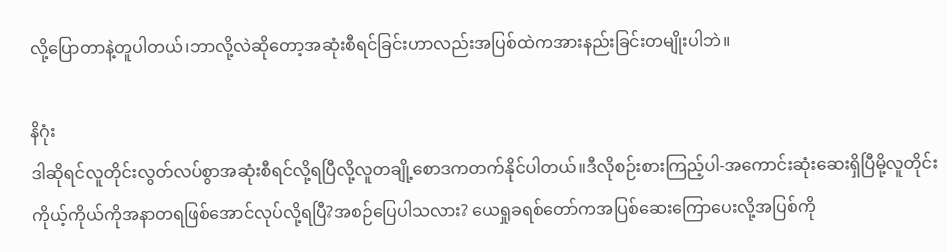လို့ပြောတာနဲ့တူပါတယ်၊ဘာလို့လဲဆိုတော့အဆုံးစီရင်ခြင်းဟာလည်းအပြစ်ထဲကအားနည်းခြင်းတမျိုးပါဘဲ။

နိဂုံး
ဒါဆိုရင်လူတိုင်းလွတ်လပ်စွာအဆုံးစီရင်လို့ရပြီလို့လူတချို့စောဒကတက်နိုင်ပါတယ်။ဒီလိုစဉ်းစားကြည့်ပါ-အကောင်းဆုံးဆေးရှိပြီမို့လူတိုင်းကိုယ့်ကိုယ်ကိုအနာတရဖြစ်အောင်လုပ်လို့ရပြီ?အစဉ်ပြေပါသလား? ယေရှုခရစ်တော်ကအပြစ်ဆေးကြောပေးလို့အပြစ်ကို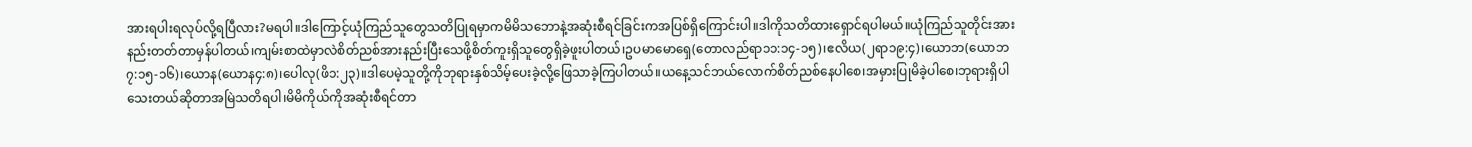အားရပါးရလုပ်လို့ရပြီလား?မရပါ။ဒါကြောင့်ယုံကြည်သူတွေသတိပြုရမှာကမိမိသဘောနဲ့အဆုံးစီရင်ခြင်းကအပြစ်ရှိကြောင်းပါ။ဒါကိုသတိထားရှောင်ရပါမယ်။ယုံကြည်သူတိုင်းအားနည်းတတ်တာမှန်ပါတယ်၊ကျမ်းစာထဲမှာလဲစိတ်ညစ်အားနည်းပြီးသေဖို့စိတ်ကူးရှိသူတွေရှိခဲ့ဖူးပါတယ်၊ဥပမာမောရှေ(တောလည်ရာ၁၁:၁၄-၁၅)၊ဧလိယ(၂ရာ၁၉:၄)၊ယောဘ(ယောဘ၇:၁၅-၁၆)၊ယောန(ယောန၄:၈)၊ပေါလု(ဖိ၁:၂၃)။ဒါပေမဲ့သူတို့ကိုဘုရားနှစ်သိမ့်ပေးခဲ့လို့ဖြေသာခဲ့ကြပါတယ်။ယနေ့သင်ဘယ်လောက်စိတ်ညစ်နေပါစေ၊အမှားပြုမိခဲ့ပါစေ၊ဘုရားရှိပါသေးတယ်ဆိုတာအမြဲသတိရပါ၊မိမိကိုယ်ကိုအဆုံးစီရင်တာ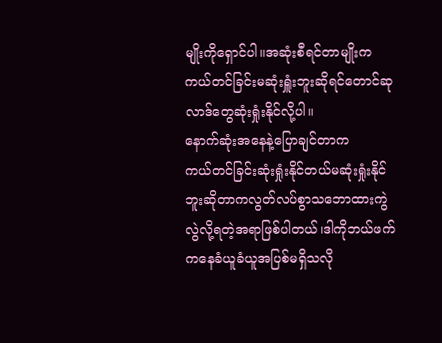မျိုးကိုရှောင်ပါ။အဆုံးစီရင်တာမျိုးကကယ်တင်ခြင်းမဆုံးရှူံးဘူးဆိုရင်တောင်ဆုလာဒ်တွေဆုံးရှုံးနိုင်လို့ပါ။
နောက်ဆုံးအနေနဲ့ပြောချင်တာက
ကယ်တင်ခြင်းဆုံးရှုံးနိုင်တယ်မဆုံးရှုံးနိုင်ဘူးဆိုတာကလွတ်လပ်စွာသဘောထားကွဲလွဲလို့ရတဲ့အရာဖြစ်ပါတယ်၊ဒါကိုဘယ်ဖက်ကနေခံယူခံယူအပြစ်မရှိသလို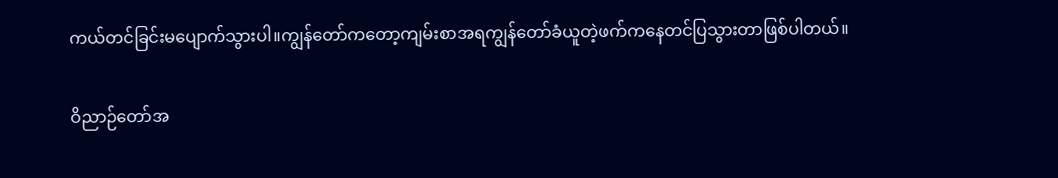ကယ်တင်ခြင်းမပျောက်သွားပါ။ကျွန်တော်ကတော့ကျမ်းစာအရကျွန်တော်ခံယူတဲ့ဖက်ကနေတင်ပြသွားတာဖြစ်ပါတယ်။

ဝိညာဉ်တော်အ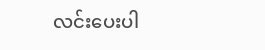လင်းပေးပါ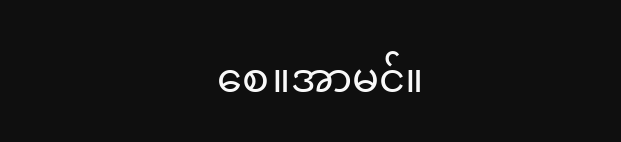စေ။အာမင်။